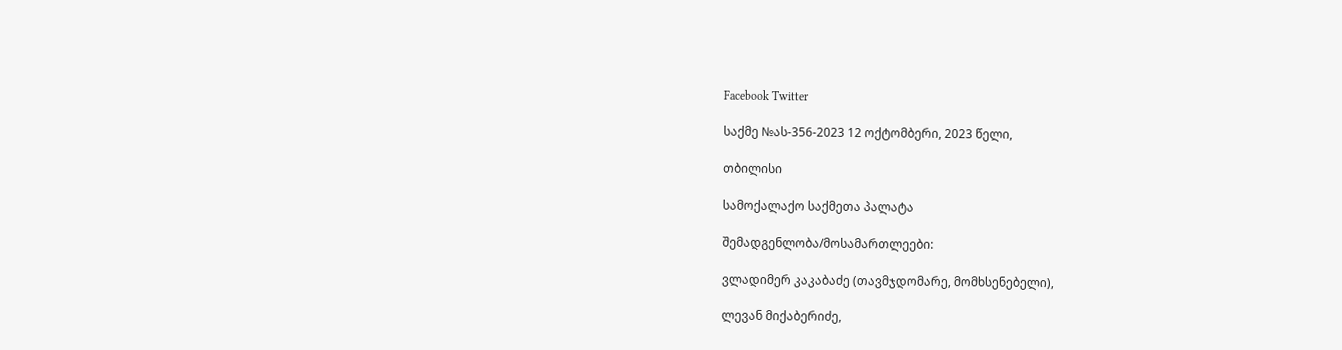Facebook Twitter

საქმე №ას-356-2023 12 ოქტომბერი, 2023 წელი,

თბილისი

სამოქალაქო საქმეთა პალატა

შემადგენლობა/მოსამართლეები:

ვლადიმერ კაკაბაძე (თავმჯდომარე, მომხსენებელი),

ლევან მიქაბერიძე,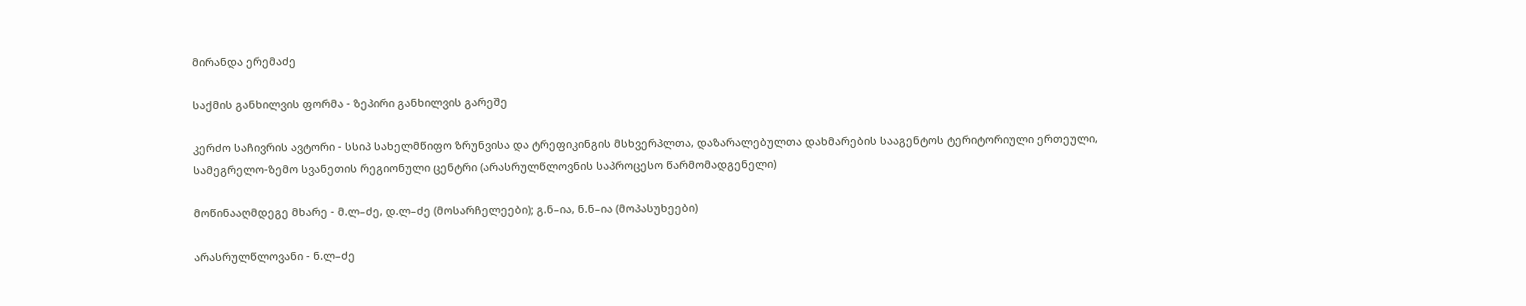მირანდა ერემაძე

საქმის განხილვის ფორმა - ზეპირი განხილვის გარეშე

კერძო საჩივრის ავტორი - სსიპ სახელმწიფო ზრუნვისა და ტრეფიკინგის მსხვერპლთა, დაზარალებულთა დახმარების სააგენტოს ტერიტორიული ერთეული, სამეგრელო-ზემო სვანეთის რეგიონული ცენტრი (არასრულწლოვნის საპროცესო წარმომადგენელი)

მოწინააღმდეგე მხარე - მ.ლ–ძე, დ.ლ–ძე (მოსარჩელეები); გ.ნ–ია, ნ.ნ–ია (მოპასუხეები)

არასრულწლოვანი - ნ.ლ–ძე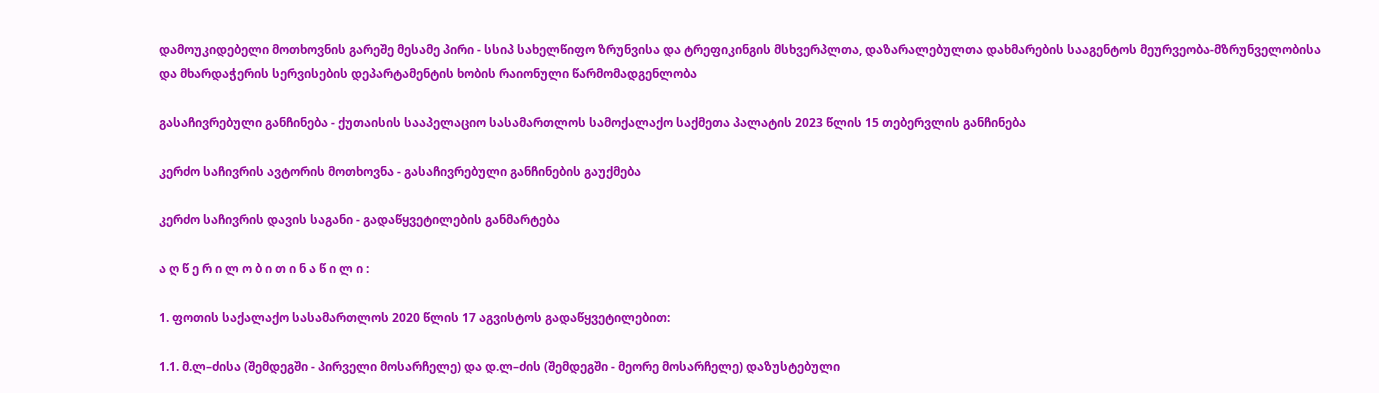დამოუკიდებელი მოთხოვნის გარეშე მესამე პირი - სსიპ სახელწიფო ზრუნვისა და ტრეფიკინგის მსხვერპლთა, დაზარალებულთა დახმარების სააგენტოს მეურვეობა-მზრუნველობისა და მხარდაჭერის სერვისების დეპარტამენტის ხობის რაიონული წარმომადგენლობა

გასაჩივრებული განჩინება - ქუთაისის სააპელაციო სასამართლოს სამოქალაქო საქმეთა პალატის 2023 წლის 15 თებერვლის განჩინება

კერძო საჩივრის ავტორის მოთხოვნა - გასაჩივრებული განჩინების გაუქმება

კერძო საჩივრის დავის საგანი - გადაწყვეტილების განმარტება

ა ღ წ ე რ ი ლ ო ბ ი თ ი ნ ა წ ი ლ ი :

1. ფოთის საქალაქო სასამართლოს 2020 წლის 17 აგვისტოს გადაწყვეტილებით:

1.1. მ.ლ–ძისა (შემდეგში - პირველი მოსარჩელე) და დ.ლ–ძის (შემდეგში - მეორე მოსარჩელე) დაზუსტებული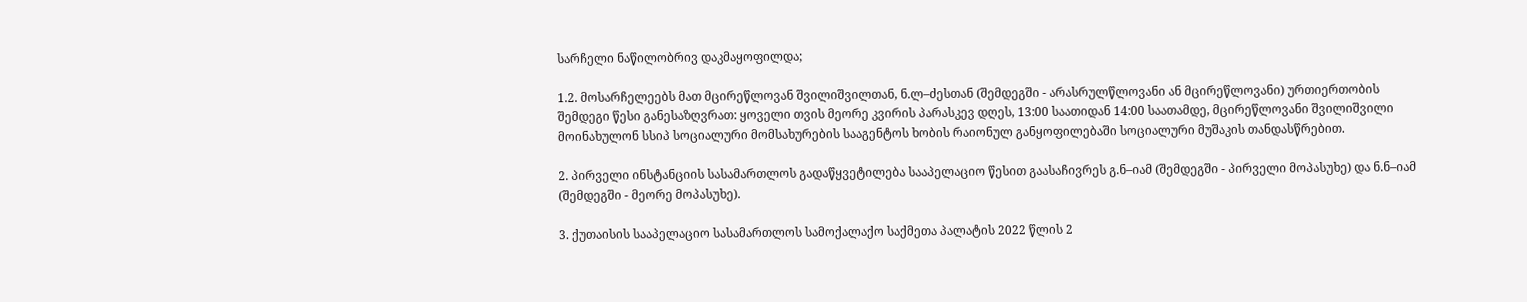სარჩელი ნაწილობრივ დაკმაყოფილდა;

1.2. მოსარჩელეებს მათ მცირეწლოვან შვილიშვილთან, ნ.ლ–ძესთან (შემდეგში - არასრულწლოვანი ან მცირეწლოვანი) ურთიერთობის შემდეგი წესი განესაზღვრათ: ყოველი თვის მეორე კვირის პარასკევ დღეს, 13:00 საათიდან 14:00 საათამდე, მცირეწლოვანი შვილიშვილი მოინახულონ სსიპ სოციალური მომსახურების სააგენტოს ხობის რაიონულ განყოფილებაში სოციალური მუშაკის თანდასწრებით.

2. პირველი ინსტანციის სასამართლოს გადაწყვეტილება სააპელაციო წესით გაასაჩივრეს გ.ნ–იამ (შემდეგში - პირველი მოპასუხე) და ნ.ნ–იამ (შემდეგში - მეორე მოპასუხე).

3. ქუთაისის სააპელაციო სასამართლოს სამოქალაქო საქმეთა პალატის 2022 წლის 2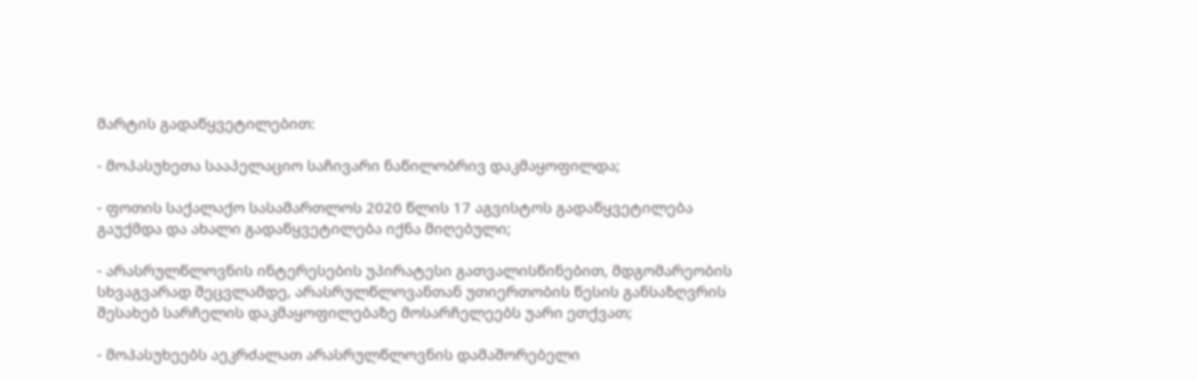მარტის გადაწყვეტილებით:

- მოპასუხეთა სააპელაციო საჩივარი ნაწილობრივ დაკმაყოფილდა;

- ფოთის საქალაქო სასამართლოს 2020 წლის 17 აგვისტოს გადაწყვეტილება გაუქმდა და ახალი გადაწყვეტილება იქნა მიღებული;

- არასრულწლოვნის ინტერესების უპირატესი გათვალისწინებით, მდგომარეობის სხვაგვარად შეცვლამდე, არასრულწლოვანთან უთიერთობის წესის განსაზღვრის შესახებ სარჩელის დაკმაყოფილებაზე მოსარჩელეებს უარი ეთქვათ;

- მოპასუხეებს აეკრძალათ არასრულწლოვნის დამაშორებელი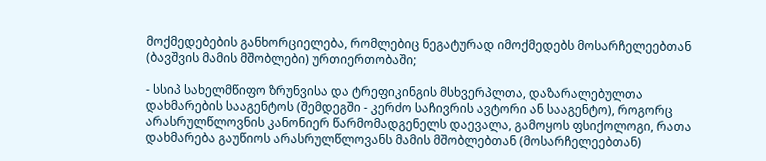მოქმედებების განხორციელება, რომლებიც ნეგატურად იმოქმედებს მოსარჩელეებთან (ბავშვის მამის მშობლები) ურთიერთობაში;

- სსიპ სახელმწიფო ზრუნვისა და ტრეფიკინგის მსხვერპლთა, დაზარალებულთა დახმარების სააგენტოს (შემდეგში - კერძო საჩივრის ავტორი ან სააგენტო), როგორც არასრულწლოვნის კანონიერ წარმომადგენელს დაევალა, გამოყოს ფსიქოლოგი, რათა დახმარება გაუწიოს არასრულწლოვანს მამის მშობლებთან (მოსარჩელეებთან)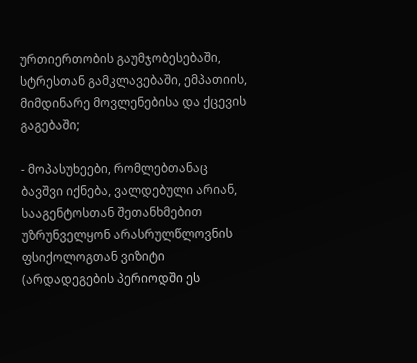ურთიერთობის გაუმჯობესებაში, სტრესთან გამკლავებაში, ემპათიის, მიმდინარე მოვლენებისა და ქცევის გაგებაში;

- მოპასუხეები, რომლებთანაც ბავშვი იქნება, ვალდებული არიან, სააგენტოსთან შეთანხმებით უზრუნველყონ არასრულწლოვნის ფსიქოლოგთან ვიზიტი (არდადეგების პერიოდში ეს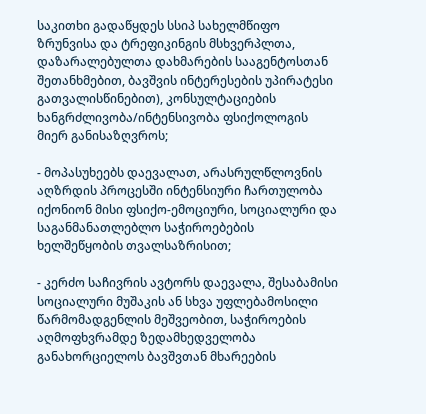საკითხი გადაწყდეს სსიპ სახელმწიფო ზრუნვისა და ტრეფიკინგის მსხვერპლთა, დაზარალებულთა დახმარების სააგენტოსთან შეთანხმებით, ბავშვის ინტერესების უპირატესი გათვალისწინებით), კონსულტაციების ხანგრძლივობა/ინტენსივობა ფსიქოლოგის მიერ განისაზღვროს;

- მოპასუხეებს დაევალათ, არასრულწლოვნის აღზრდის პროცესში ინტენსიური ჩართულობა იქონიონ მისი ფსიქო-ემოციური, სოციალური და საგანმანათლებლო საჭიროებების ხელშეწყობის თვალსაზრისით;

- კერძო საჩივრის ავტორს დაევალა, შესაბამისი სოციალური მუშაკის ან სხვა უფლებამოსილი წარმომადგენლის მეშვეობით, საჭიროების აღმოფხვრამდე ზედამხედველობა განახორციელოს ბავშვთან მხარეების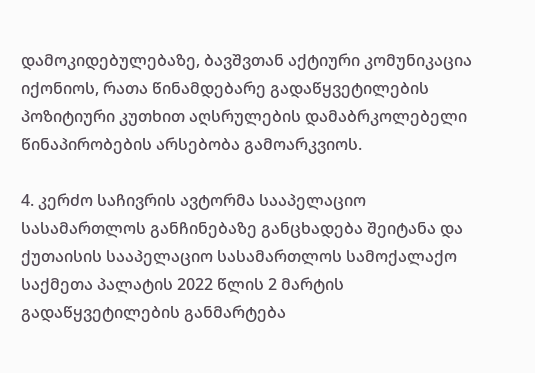დამოკიდებულებაზე, ბავშვთან აქტიური კომუნიკაცია იქონიოს, რათა წინამდებარე გადაწყვეტილების პოზიტიური კუთხით აღსრულების დამაბრკოლებელი წინაპირობების არსებობა გამოარკვიოს.

4. კერძო საჩივრის ავტორმა სააპელაციო სასამართლოს განჩინებაზე განცხადება შეიტანა და ქუთაისის სააპელაციო სასამართლოს სამოქალაქო საქმეთა პალატის 2022 წლის 2 მარტის გადაწყვეტილების განმარტება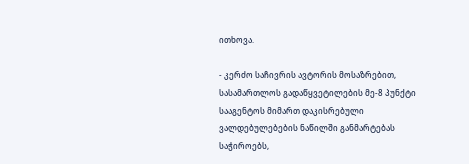ითხოვა.

- კერძო საჩივრის ავტორის მოსაზრებით, სასამართლოს გადაწყვეტილების მე-8 პუნქტი სააგენტოს მიმართ დაკისრებული ვალდებულებების ნაწილში განმარტებას საჭიროებს,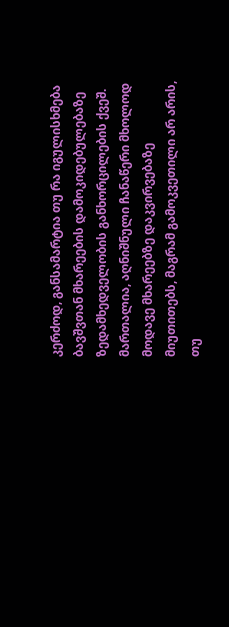კერძოდ, განსამარტია თუ რა იგულისხმება ბავშვთან მხარეების დამოკიდებულებაზე ზედამხედველობის განხორცილების ქვეშ. მართალია, აღნიშნული ჩანაწერი მხოლოდ მოდავე მხარეებზე დაკვირვებაზე მიუთითებს, მაგრამ გამოკვეთილი არ არის, თუ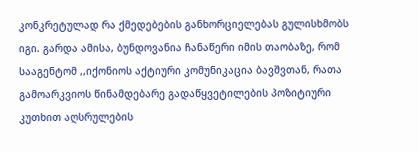კონკრეტულად რა ქმედებების განხორციელებას გულისხმობს იგი. გარდა ამისა, ბუნდოვანია ჩანაწერი იმის თაობაზე, რომ სააგენტომ ,,იქონიოს აქტიური კომუნიკაცია ბავშვთან, რათა გამოარკვიოს წინამდებარე გადაწყვეტილების პოზიტიური კუთხით აღსრულების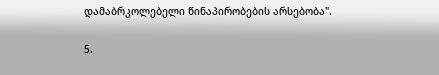დამაბრკოლებელი წინაპირობების არსებობა".

5.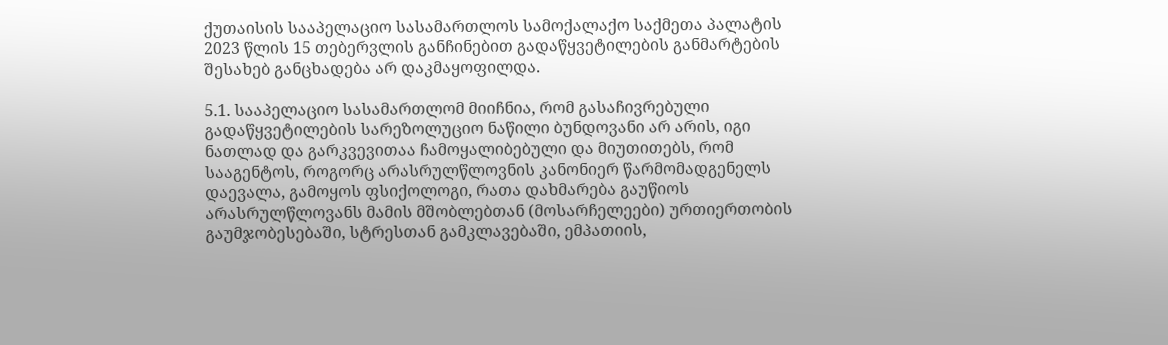ქუთაისის სააპელაციო სასამართლოს სამოქალაქო საქმეთა პალატის 2023 წლის 15 თებერვლის განჩინებით გადაწყვეტილების განმარტების შესახებ განცხადება არ დაკმაყოფილდა.

5.1. სააპელაციო სასამართლომ მიიჩნია, რომ გასაჩივრებული გადაწყვეტილების სარეზოლუციო ნაწილი ბუნდოვანი არ არის, იგი ნათლად და გარკვევითაა ჩამოყალიბებული და მიუთითებს, რომ სააგენტოს, როგორც არასრულწლოვნის კანონიერ წარმომადგენელს დაევალა, გამოყოს ფსიქოლოგი, რათა დახმარება გაუწიოს არასრულწლოვანს მამის მშობლებთან (მოსარჩელეები) ურთიერთობის გაუმჯობესებაში, სტრესთან გამკლავებაში, ემპათიის,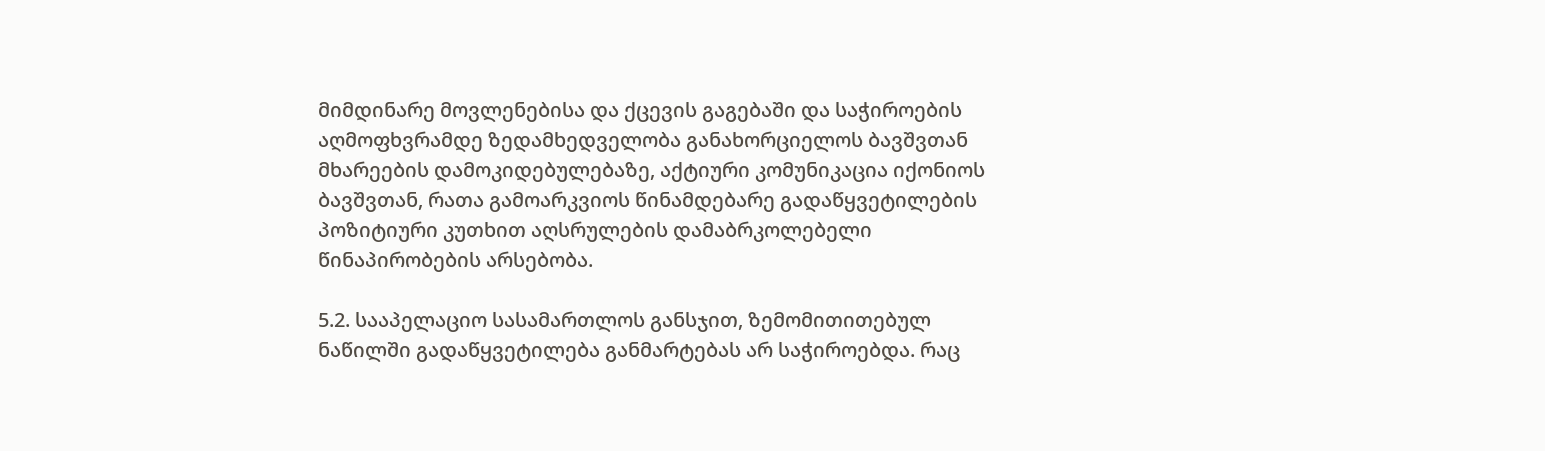მიმდინარე მოვლენებისა და ქცევის გაგებაში და საჭიროების აღმოფხვრამდე ზედამხედველობა განახორციელოს ბავშვთან მხარეების დამოკიდებულებაზე, აქტიური კომუნიკაცია იქონიოს ბავშვთან, რათა გამოარკვიოს წინამდებარე გადაწყვეტილების პოზიტიური კუთხით აღსრულების დამაბრკოლებელი წინაპირობების არსებობა.

5.2. სააპელაციო სასამართლოს განსჯით, ზემომითითებულ ნაწილში გადაწყვეტილება განმარტებას არ საჭიროებდა. რაც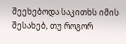შეეხებოდა საკითხს იმის შესახებ, თუ როგორ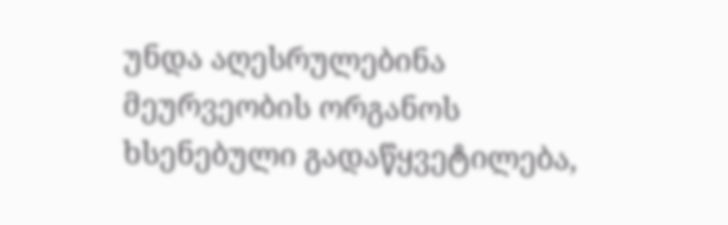უნდა აღესრულებინა მეურვეობის ორგანოს ხსენებული გადაწყვეტილება,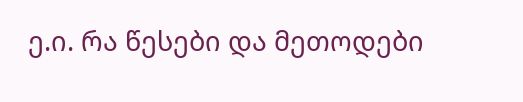ე.ი. რა წესები და მეთოდები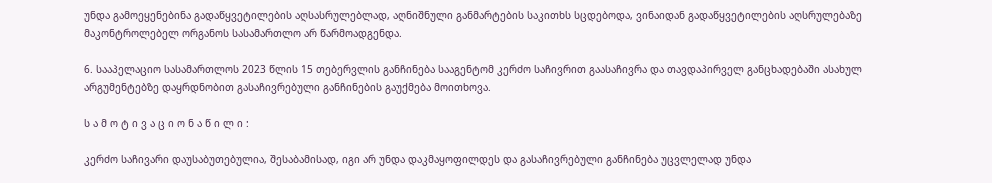უნდა გამოეყენებინა გადაწყვეტილების აღსასრულებლად, აღნიშნული განმარტების საკითხს სცდებოდა, ვინაიდან გადაწყვეტილების აღსრულებაზე მაკონტროლებელ ორგანოს სასამართლო არ წარმოადგენდა.

6. სააპელაციო სასამართლოს 2023 წლის 15 თებერვლის განჩინება სააგენტომ კერძო საჩივრით გაასაჩივრა და თავდაპირველ განცხადებაში ასახულ არგუმენტებზე დაყრდნობით გასაჩივრებული განჩინების გაუქმება მოითხოვა.

ს ა მ ო ტ ი ვ ა ც ი ო ნ ა წ ი ლ ი :

კერძო საჩივარი დაუსაბუთებულია, შესაბამისად, იგი არ უნდა დაკმაყოფილდეს და გასაჩივრებული განჩინება უცვლელად უნდა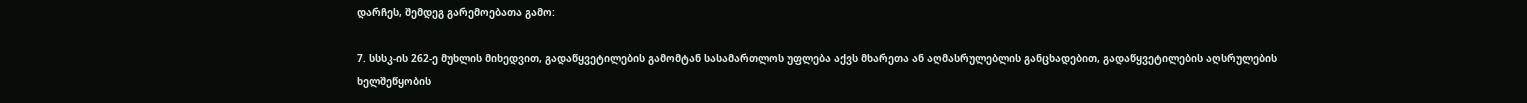დარჩეს, შემდეგ გარემოებათა გამო:

7. სსსკ-ის 262-ე მუხლის მიხედვით, გადაწყვეტილების გამომტან სასამართლოს უფლება აქვს მხარეთა ან აღმასრულებლის განცხადებით, გადაწყვეტილების აღსრულების ხელშეწყობის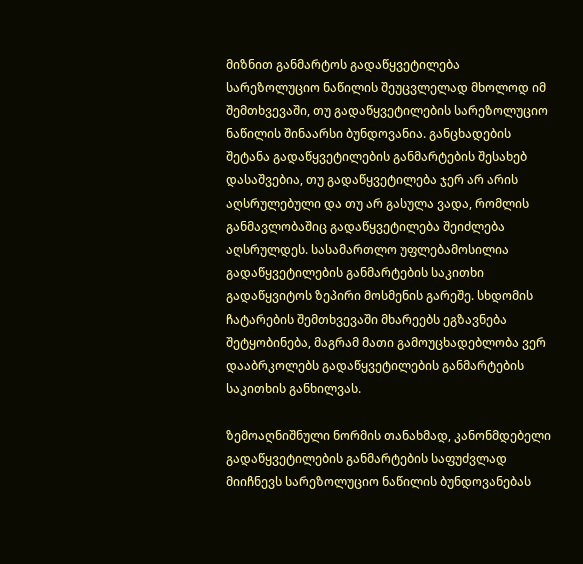მიზნით განმარტოს გადაწყვეტილება სარეზოლუციო ნაწილის შეუცვლელად მხოლოდ იმ შემთხვევაში, თუ გადაწყვეტილების სარეზოლუციო ნაწილის შინაარსი ბუნდოვანია. განცხადების შეტანა გადაწყვეტილების განმარტების შესახებ დასაშვებია, თუ გადაწყვეტილება ჯერ არ არის აღსრულებული და თუ არ გასულა ვადა, რომლის განმავლობაშიც გადაწყვეტილება შეიძლება აღსრულდეს. სასამართლო უფლებამოსილია გადაწყვეტილების განმარტების საკითხი გადაწყვიტოს ზეპირი მოსმენის გარეშე. სხდომის ჩატარების შემთხვევაში მხარეებს ეგზავნება შეტყობინება, მაგრამ მათი გამოუცხადებლობა ვერ დააბრკოლებს გადაწყვეტილების განმარტების საკითხის განხილვას.

ზემოაღნიშნული ნორმის თანახმად, კანონმდებელი გადაწყვეტილების განმარტების საფუძვლად მიიჩნევს სარეზოლუციო ნაწილის ბუნდოვანებას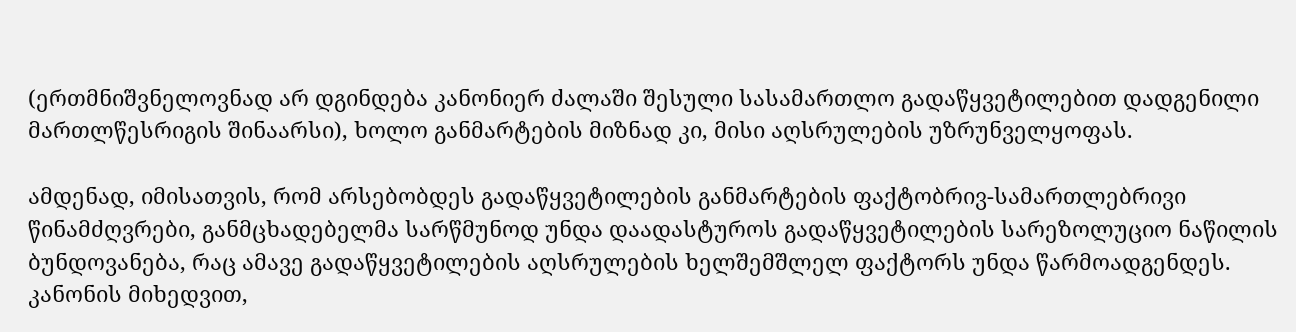(ერთმნიშვნელოვნად არ დგინდება კანონიერ ძალაში შესული სასამართლო გადაწყვეტილებით დადგენილი მართლწესრიგის შინაარსი), ხოლო განმარტების მიზნად კი, მისი აღსრულების უზრუნველყოფას.

ამდენად, იმისათვის, რომ არსებობდეს გადაწყვეტილების განმარტების ფაქტობრივ-სამართლებრივი წინამძღვრები, განმცხადებელმა სარწმუნოდ უნდა დაადასტუროს გადაწყვეტილების სარეზოლუციო ნაწილის ბუნდოვანება, რაც ამავე გადაწყვეტილების აღსრულების ხელშემშლელ ფაქტორს უნდა წარმოადგენდეს. კანონის მიხედვით,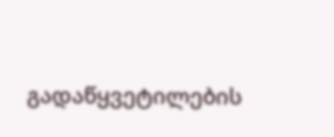გადაწყვეტილების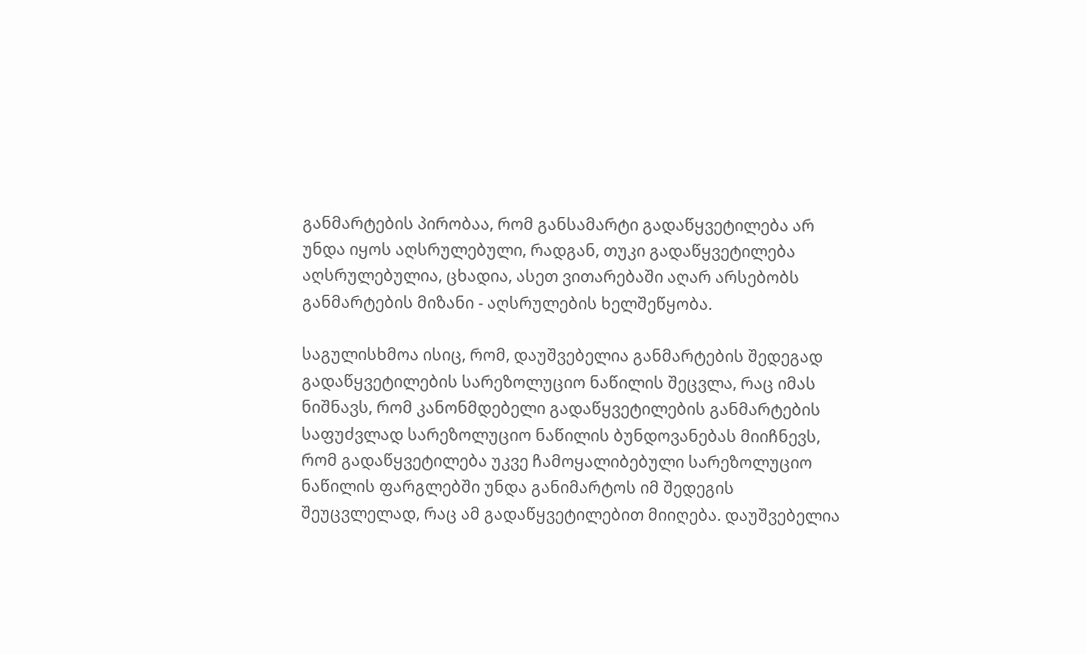განმარტების პირობაა, რომ განსამარტი გადაწყვეტილება არ უნდა იყოს აღსრულებული, რადგან, თუკი გადაწყვეტილება აღსრულებულია, ცხადია, ასეთ ვითარებაში აღარ არსებობს განმარტების მიზანი - აღსრულების ხელშეწყობა.

საგულისხმოა ისიც, რომ, დაუშვებელია განმარტების შედეგად გადაწყვეტილების სარეზოლუციო ნაწილის შეცვლა, რაც იმას ნიშნავს, რომ კანონმდებელი გადაწყვეტილების განმარტების საფუძვლად სარეზოლუციო ნაწილის ბუნდოვანებას მიიჩნევს, რომ გადაწყვეტილება უკვე ჩამოყალიბებული სარეზოლუციო ნაწილის ფარგლებში უნდა განიმარტოს იმ შედეგის შეუცვლელად, რაც ამ გადაწყვეტილებით მიიღება. დაუშვებელია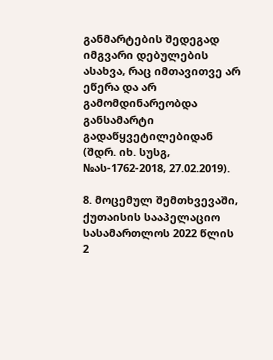განმარტების შედეგად იმგვარი დებულების ასახვა, რაც იმთავითვე არ ეწერა და არ გამომდინარეობდა განსამარტი გადაწყვეტილებიდან (შდრ. იხ. სუსგ, №ას-1762-2018, 27.02.2019).

8. მოცემულ შემთხვევაში, ქუთაისის სააპელაციო სასამართლოს 2022 წლის 2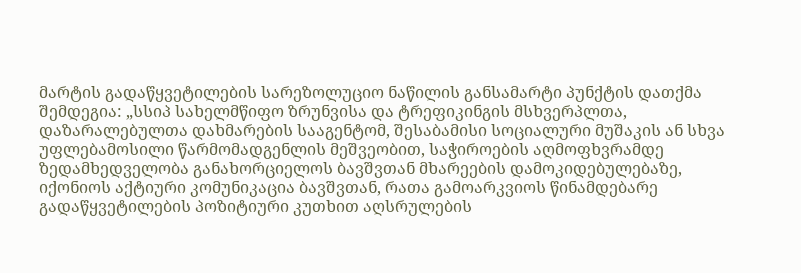მარტის გადაწყვეტილების სარეზოლუციო ნაწილის განსამარტი პუნქტის დათქმა შემდეგია: „სსიპ სახელმწიფო ზრუნვისა და ტრეფიკინგის მსხვერპლთა, დაზარალებულთა დახმარების სააგენტომ, შესაბამისი სოციალური მუშაკის ან სხვა უფლებამოსილი წარმომადგენლის მეშვეობით, საჭიროების აღმოფხვრამდე ზედამხედველობა განახორციელოს ბავშვთან მხარეების დამოკიდებულებაზე, იქონიოს აქტიური კომუნიკაცია ბავშვთან, რათა გამოარკვიოს წინამდებარე გადაწყვეტილების პოზიტიური კუთხით აღსრულების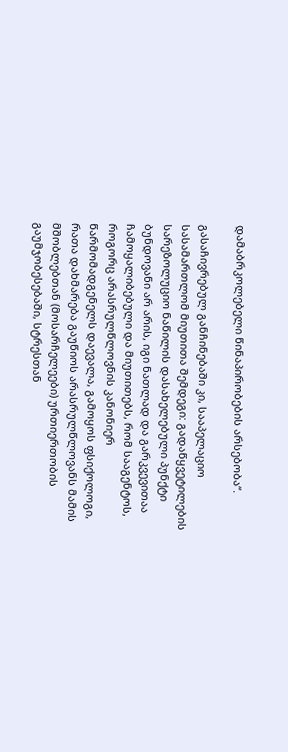დამაბრკოლებელი წინაპირობების არსებობა“.

გასაჩივრებულ განჩინებაში კი, სააპელაციო სასამართლომ მიუთითა შემდეგი: გადაწყვეტილების სარეზოლუციო ნაწილის დასახელებული პუნქტი ბუნდოვანი არ არის, იგი ნათლად და გარკვევითაა ჩამოყალიბებული და მიუთითებს, რომ სააგენტოს, როგორც არასრულწლოვნის კანონიერ წარმომადგენელს დაევალა, გამოყოს ფსიქოლოგი, რათა დახმარება გაუწიოს არასრულწლოვანს მამის მშობლებთან (მოსარჩელეები) ურთიერთობის გაუმჯობესებაში, სტრესთან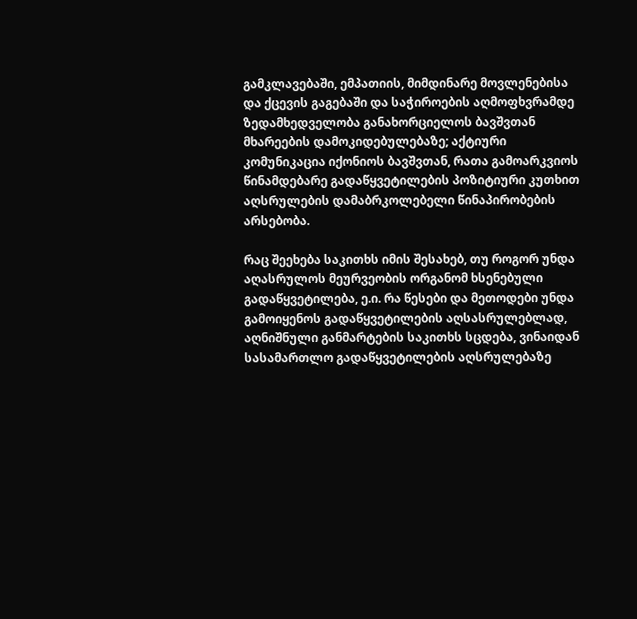გამკლავებაში, ემპათიის, მიმდინარე მოვლენებისა და ქცევის გაგებაში და საჭიროების აღმოფხვრამდე ზედამხედველობა განახორციელოს ბავშვთან მხარეების დამოკიდებულებაზე; აქტიური კომუნიკაცია იქონიოს ბავშვთან, რათა გამოარკვიოს წინამდებარე გადაწყვეტილების პოზიტიური კუთხით აღსრულების დამაბრკოლებელი წინაპირობების არსებობა.

რაც შეეხება საკითხს იმის შესახებ, თუ როგორ უნდა აღასრულოს მეურვეობის ორგანომ ხსენებული გადაწყვეტილება, ე.ი. რა წესები და მეთოდები უნდა გამოიყენოს გადაწყვეტილების აღსასრულებლად, აღნიშნული განმარტების საკითხს სცდება, ვინაიდან სასამართლო გადაწყვეტილების აღსრულებაზე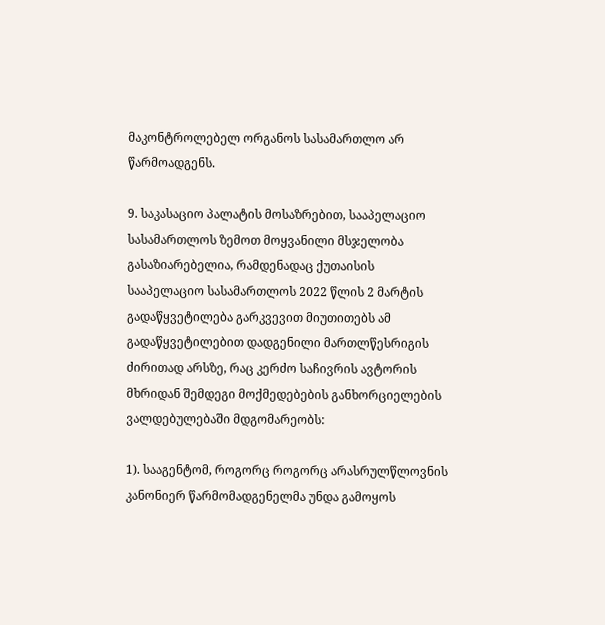მაკონტროლებელ ორგანოს სასამართლო არ წარმოადგენს.

9. საკასაციო პალატის მოსაზრებით, სააპელაციო სასამართლოს ზემოთ მოყვანილი მსჯელობა გასაზიარებელია, რამდენადაც ქუთაისის სააპელაციო სასამართლოს 2022 წლის 2 მარტის გადაწყვეტილება გარკვევით მიუთითებს ამ გადაწყვეტილებით დადგენილი მართლწესრიგის ძირითად არსზე, რაც კერძო საჩივრის ავტორის მხრიდან შემდეგი მოქმედებების განხორციელების ვალდებულებაში მდგომარეობს:

1). სააგენტომ, როგორც როგორც არასრულწლოვნის კანონიერ წარმომადგენელმა უნდა გამოყოს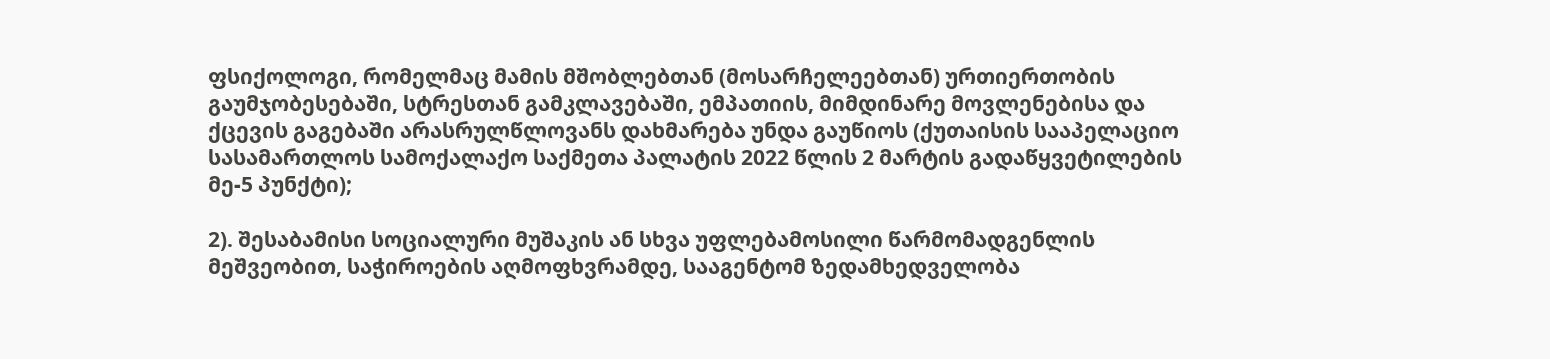ფსიქოლოგი, რომელმაც მამის მშობლებთან (მოსარჩელეებთან) ურთიერთობის გაუმჯობესებაში, სტრესთან გამკლავებაში, ემპათიის, მიმდინარე მოვლენებისა და ქცევის გაგებაში არასრულწლოვანს დახმარება უნდა გაუწიოს (ქუთაისის სააპელაციო სასამართლოს სამოქალაქო საქმეთა პალატის 2022 წლის 2 მარტის გადაწყვეტილების მე-5 პუნქტი);

2). შესაბამისი სოციალური მუშაკის ან სხვა უფლებამოსილი წარმომადგენლის მეშვეობით, საჭიროების აღმოფხვრამდე, სააგენტომ ზედამხედველობა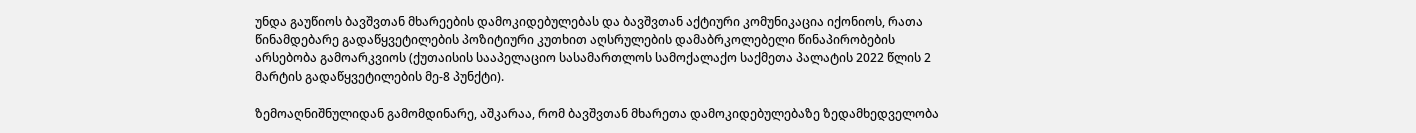უნდა გაუწიოს ბავშვთან მხარეების დამოკიდებულებას და ბავშვთან აქტიური კომუნიკაცია იქონიოს, რათა წინამდებარე გადაწყვეტილების პოზიტიური კუთხით აღსრულების დამაბრკოლებელი წინაპირობების არსებობა გამოარკვიოს (ქუთაისის სააპელაციო სასამართლოს სამოქალაქო საქმეთა პალატის 2022 წლის 2 მარტის გადაწყვეტილების მე-8 პუნქტი).

ზემოაღნიშნულიდან გამომდინარე, აშკარაა, რომ ბავშვთან მხარეთა დამოკიდებულებაზე ზედამხედველობა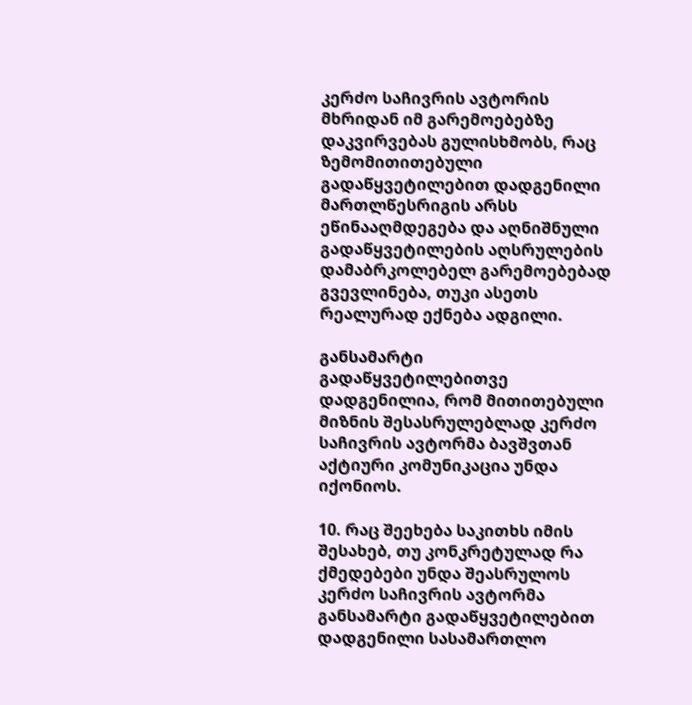კერძო საჩივრის ავტორის მხრიდან იმ გარემოებებზე დაკვირვებას გულისხმობს, რაც ზემომითითებული გადაწყვეტილებით დადგენილი მართლწესრიგის არსს ეწინააღმდეგება და აღნიშნული გადაწყვეტილების აღსრულების დამაბრკოლებელ გარემოებებად გვევლინება, თუკი ასეთს რეალურად ექნება ადგილი.

განსამარტი გადაწყვეტილებითვე დადგენილია, რომ მითითებული მიზნის შესასრულებლად კერძო საჩივრის ავტორმა ბავშვთან აქტიური კომუნიკაცია უნდა იქონიოს.

10. რაც შეეხება საკითხს იმის შესახებ, თუ კონკრეტულად რა ქმედებები უნდა შეასრულოს კერძო საჩივრის ავტორმა განსამარტი გადაწყვეტილებით დადგენილი სასამართლო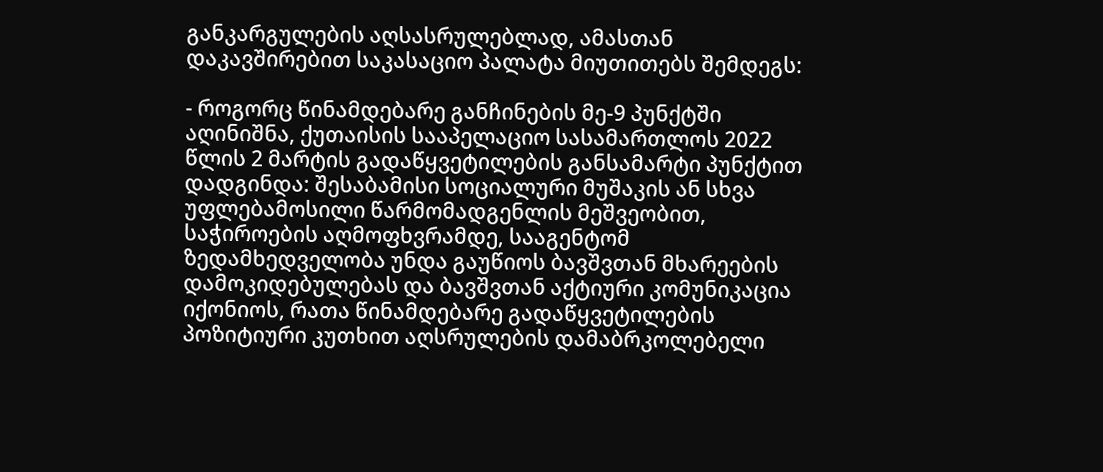განკარგულების აღსასრულებლად, ამასთან დაკავშირებით საკასაციო პალატა მიუთითებს შემდეგს:

- როგორც წინამდებარე განჩინების მე-9 პუნქტში აღინიშნა, ქუთაისის სააპელაციო სასამართლოს 2022 წლის 2 მარტის გადაწყვეტილების განსამარტი პუნქტით დადგინდა: შესაბამისი სოციალური მუშაკის ან სხვა უფლებამოსილი წარმომადგენლის მეშვეობით, საჭიროების აღმოფხვრამდე, სააგენტომ ზედამხედველობა უნდა გაუწიოს ბავშვთან მხარეების დამოკიდებულებას და ბავშვთან აქტიური კომუნიკაცია იქონიოს, რათა წინამდებარე გადაწყვეტილების პოზიტიური კუთხით აღსრულების დამაბრკოლებელი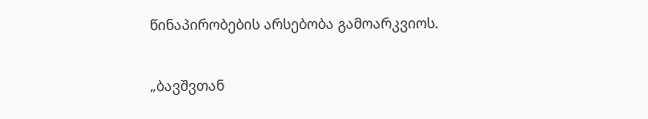წინაპირობების არსებობა გამოარკვიოს.

„ბავშვთან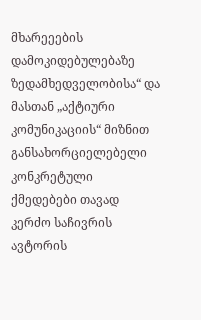მხარეეების დამოკიდებულებაზე ზედამხედველობისა“ და მასთან „აქტიური კომუნიკაციის“ მიზნით განსახორციელებელი კონკრეტული ქმედებები თავად კერძო საჩივრის ავტორის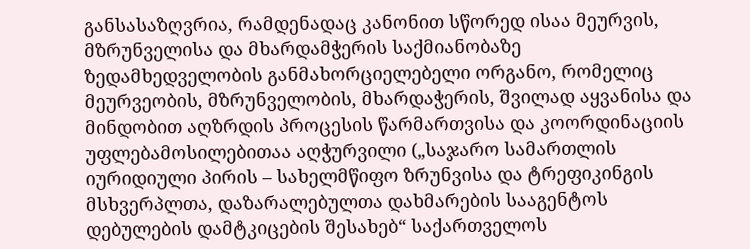განსასაზღვრია, რამდენადაც კანონით სწორედ ისაა მეურვის, მზრუნველისა და მხარდამჭერის საქმიანობაზე ზედამხედველობის განმახორციელებელი ორგანო, რომელიც მეურვეობის, მზრუნველობის, მხარდაჭერის, შვილად აყვანისა და მინდობით აღზრდის პროცესის წარმართვისა და კოორდინაციის უფლებამოსილებითაა აღჭურვილი („საჯარო სამართლის იურიდიული პირის – სახელმწიფო ზრუნვისა და ტრეფიკინგის მსხვერპლთა, დაზარალებულთა დახმარების სააგენტოს დებულების დამტკიცების შესახებ“ საქართველოს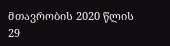მთავრობის 2020 წლის 29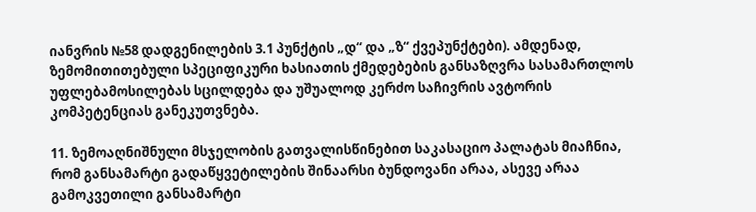იანვრის №58 დადგენილების 3.1 პუნქტის „დ“ და „ზ“ ქვეპუნქტები). ამდენად, ზემომითითებული სპეციფიკური ხასიათის ქმედებების განსაზღვრა სასამართლოს უფლებამოსილებას სცილდება და უშუალოდ კერძო საჩივრის ავტორის კომპეტენციას განეკუთვნება.

11. ზემოაღნიშნული მსჯელობის გათვალისწინებით საკასაციო პალატას მიაჩნია, რომ განსამარტი გადაწყვეტილების შინაარსი ბუნდოვანი არაა, ასევე არაა გამოკვეთილი განსამარტი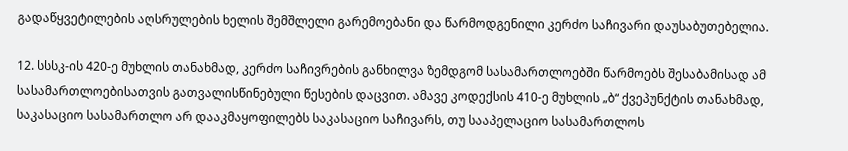გადაწყვეტილების აღსრულების ხელის შემშლელი გარემოებანი და წარმოდგენილი კერძო საჩივარი დაუსაბუთებელია.

12. სსსკ-ის 420-ე მუხლის თანახმად, კერძო საჩივრების განხილვა ზემდგომ სასამართლოებში წარმოებს შესაბამისად ამ სასამართლოებისათვის გათვალისწინებული წესების დაცვით. ამავე კოდექსის 410-ე მუხლის „ბ“ ქვეპუნქტის თანახმად, საკასაციო სასამართლო არ დააკმაყოფილებს საკასაციო საჩივარს, თუ სააპელაციო სასამართლოს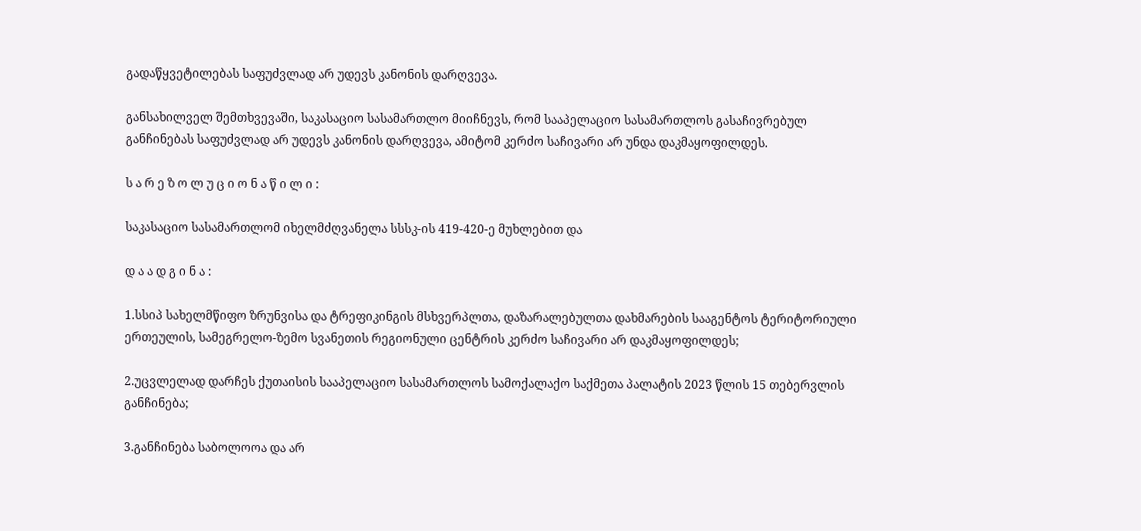გადაწყვეტილებას საფუძვლად არ უდევს კანონის დარღვევა.

განსახილველ შემთხვევაში, საკასაციო სასამართლო მიიჩნევს, რომ სააპელაციო სასამართლოს გასაჩივრებულ განჩინებას საფუძვლად არ უდევს კანონის დარღვევა, ამიტომ კერძო საჩივარი არ უნდა დაკმაყოფილდეს.

ს ა რ ე ზ ო ლ უ ც ი ო ნ ა წ ი ლ ი :

საკასაციო სასამართლომ იხელმძღვანელა სსსკ-ის 419-420-ე მუხლებით და

დ ა ა დ გ ი ნ ა :

1.სსიპ სახელმწიფო ზრუნვისა და ტრეფიკინგის მსხვერპლთა, დაზარალებულთა დახმარების სააგენტოს ტერიტორიული ერთეულის, სამეგრელო-ზემო სვანეთის რეგიონული ცენტრის კერძო საჩივარი არ დაკმაყოფილდეს;

2.უცვლელად დარჩეს ქუთაისის სააპელაციო სასამართლოს სამოქალაქო საქმეთა პალატის 2023 წლის 15 თებერვლის განჩინება;

3.განჩინება საბოლოოა და არ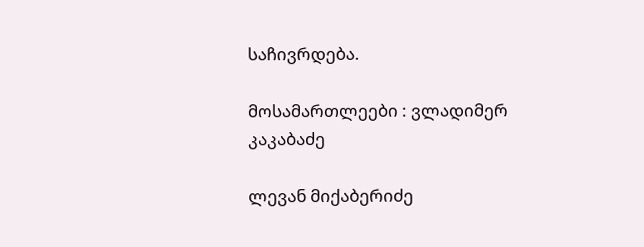საჩივრდება.

მოსამართლეები : ვლადიმერ კაკაბაძე

ლევან მიქაბერიძე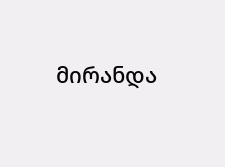მირანდა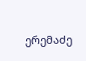ერემაძე